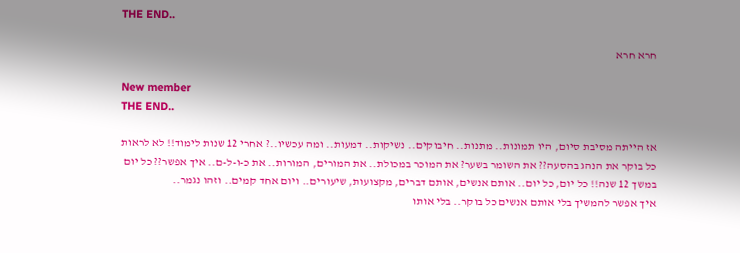THE END..

חרא חרא

New member
THE END..

אז הייתה מסיבת סיום, היו תמונות.. מתנות.. חיבוקים.. נשיקות.. דמעות.. ומה עכשיו..? אחרי 12 שנות לימוד!! לא לראות כל בוקר את הנהג בהסעה?? את השומר בשער? את המוכר במכולת.. את המורים, המורות.. את כ-ו-ל-ם.. איך אפשר?? כל יום במשך 12 שנה!! כל יום, כל יום.. אותם אנשים, אותם דברים, מקצועות, שיעורים.. ויום אחד קמים.. וזהו נגמר..
איך אפשר להמשיך בלי אותם אנשים כל בוקר.. בלי אותו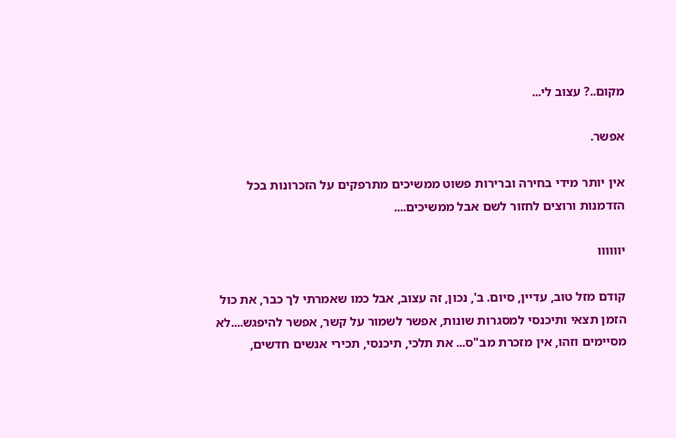מקום..? עצוב לי...

אפשר.

אין יותר מידי בחירה וברירות פשוט ממשיכים מתרפקים על הזכרונות בכל הזדמנות ורוצים לחזור לשם אבל ממשיכים....

יוווווו

קודם מזל טוב, עדיין, סיום. ב', נכון, זה עצוב, אבל כמו שאמרתי לך כבר, את כול הזמן תצאי ותיכנסי למסגרות שונות, אפשר לשמור על קשר, אפשר להיפגש....לא מסיימים וזהו, אין מזכרת מב"ס... את תלכי, תיכנסי, תכירי אנשים חדשים,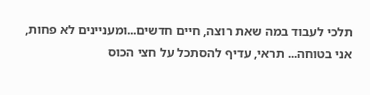תלכי לעבוד במה שאת רוצה, חיים חדשים...ומעניינים לא פחות, אני בטוחה... תראי, עדיף להסתכל על חצי הכוס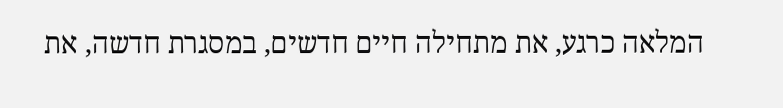המלאה כרגע, את מתחילה חיים חדשים, במסגרת חדשה, את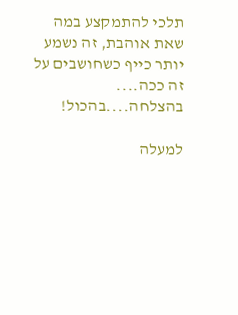תלכי להתמקצע במה שאת אוהבת, זה נשמע יותר כייף כשחושבים על זה ככה.... בהצלחה....בהכול!

למעלה